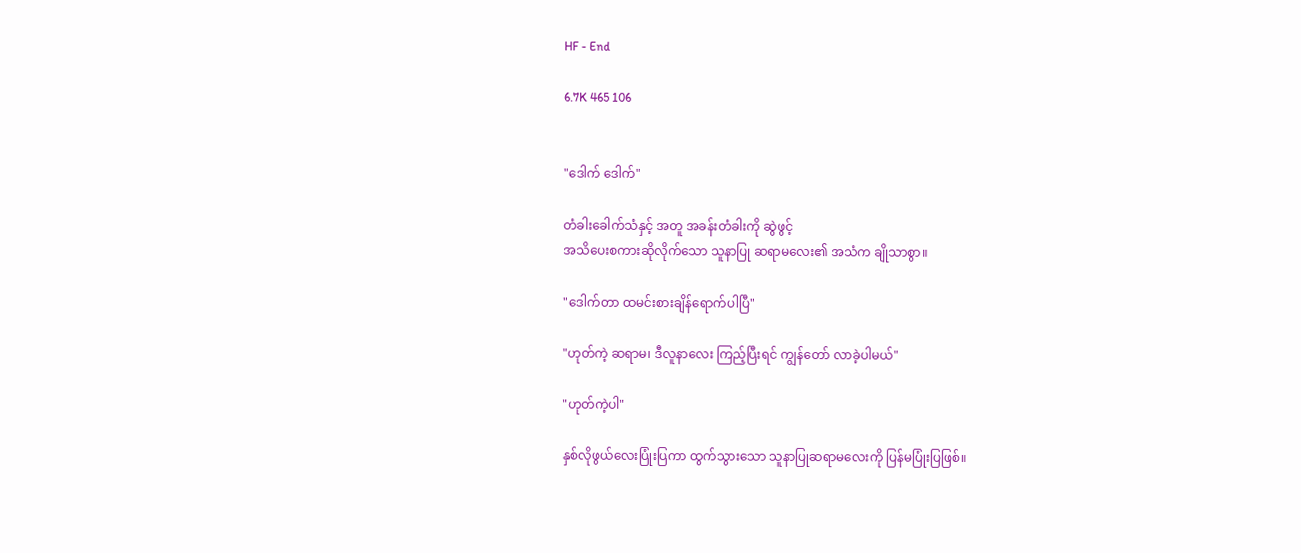HF - End

6.7K 465 106


"ဒေါက် ဒေါက်"

တံခါးခေါက်သံနှင့် အတူ အခန်းတံခါးကို ဆွဲဖွင့်
အသိပေးစကားဆိုလိုက်သော သူနာပြု ဆရာမလေး၏ အသံက ချိုသာစွာ။

"ဒေါက်တာ ထမင်းစားချိန်ရောက်ပါပြီ"

"ဟုတ်ကဲ့ ဆရာမ၊ ဒီလူနာလေး ကြည့်ပြီးရင် ကျွန်တော် လာခဲ့ပါမယ်"

"ဟုတ်ကဲ့ပါ"

နှစ်လိုဖွယ်လေးပြုံးပြကာ ထွက်သွားသော သူနာပြုဆရာမလေးကို ပြန်မပြုံးပြဖြစ်။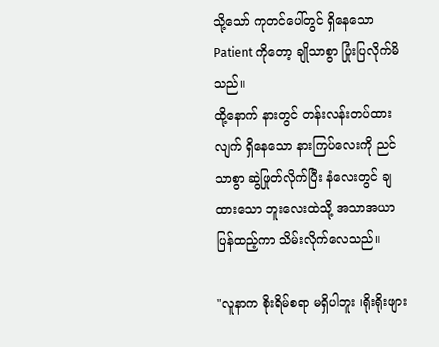သို့သော် ကုတင်ပေါ်တွင် ရှိနေသော Patient ကိုတော့ ချိုသာစွာ ပြုံးပြလိုက်မိသည်။
ထို့နောက် နားတွင် တန်းလန်းတပ်ထားလျက် ရှိနေသော နားကြပ်လေးကို ညင်သာစွာ ဆွဲဖြုတ်လိုက်ပြီး နံလေးတွင် ချထားသော ဘူးလေးထဲသို့ အသာအယာပြန်ထည့်ကာ သိမ်းလိုက်လေသည်။

"လူနာက စိုးရိမ်စရာ မရှိပါဘူး ၊ရိုးရိုးဖျား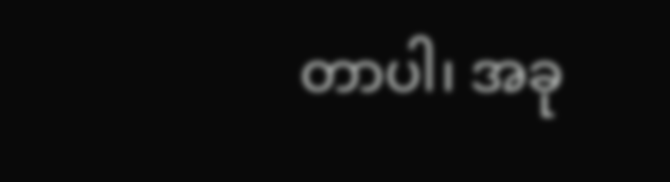တာပါ၊ အခု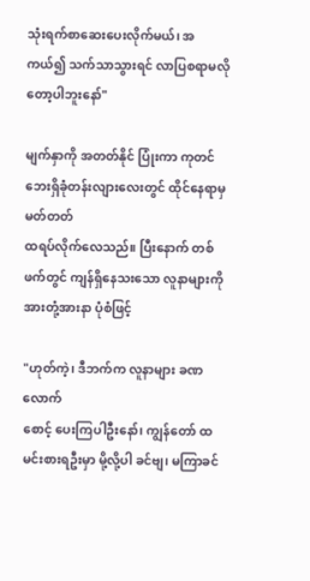သုံးရက်စာဆေးပေးလိုက်မယ်၊ အကယ်၍ သက်သာသွားရင် လာပြစရာမလိုတော့ပါဘူးနော်"

မျက်နှာကို အတတ်နိုင် ပြုံးကာ ကုတင်ဘေးရှိခုံတန်းလျားလေးတွင် ထိုင်နေရာမှ မတ်တတ်
ထရပ်လိုက်လေသည်။ ပြီးနောက် တစ်ဖက်တွင် ကျန်ရှိနေသးသော လူနာများကို အားတုံ့အားနာ ပုံစံဖြင့်

"ဟုတ်ကဲ့၊ ဒီဘက်က လူနာများ ခဏလောက်
စောင့် ပေးကြပါဦးနော်၊ ကျွန်တော် ထမင်းစားရဦးမှာ မို့လို့ပါ ခင်ဗျ၊ မကြာခင်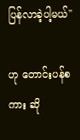ပြန်လာခဲ့ပါ့မယ်"

ဟု တောင်းပန်စကား ဆို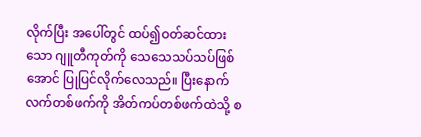လိုက်ပြီး အပေါ်တွင် ထပ်၍ဝတ်ဆင်ထားသော ဂျူတီကုတ်ကို သေသေသပ်သပ်ဖြစ်အောင် ပြုပြင်လိုက်လေသည်။ ပြီးနောက် လက်တစ်ဖက်ကို အိတ်ကပ်တစ်ဖက်ထဲသို့ စ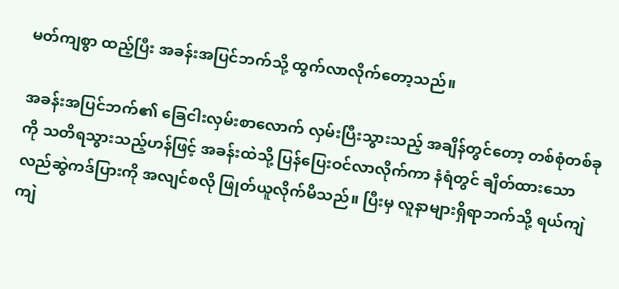မတ်ကျစွာ ထည့်ပြီး အခန်းအပြင်ဘက်သို့ ထွက်လာလိုက်တော့သည်။

အခန်းအပြင်ဘက်၏ ခြေငါးလှမ်းစာလောက် လှမ်းပြီးသွားသည့် အချိန်တွင်တော့ တစ်စုံတစ်ခုကို သတိရသွားသည့်ဟန်ဖြင့် အခန်းထဲသို့ ပြန်ပြေးဝင်လာလိုက်ကာ နံရံတွင် ချိတ်ထားသော
လည်ဆွဲကဒ်ပြားကို အလျင်စလို ဖြုတ်ယူလိုက်မိသည်။ ပြီးမှ လူနာများရှိရာဘက်သို့ ရယ်ကျဲကျဲ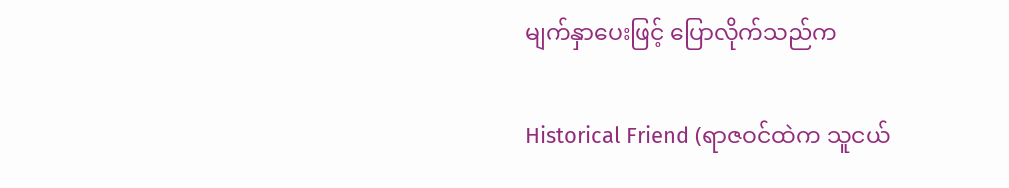မျက်နှာပေးဖြင့် ပြောလိုက်သည်က

Historical Friend (ရာဇဝင်ထဲက သူငယ်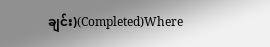ချင်း)(Completed)Where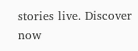stories live. Discover now